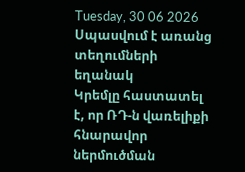Tuesday, 30 06 2026
Սպասվում է առանց տեղումների եղանակ
Կրեմլը հաստատել է, որ ՌԴ-ն վառելիքի հնարավոր ներմուծման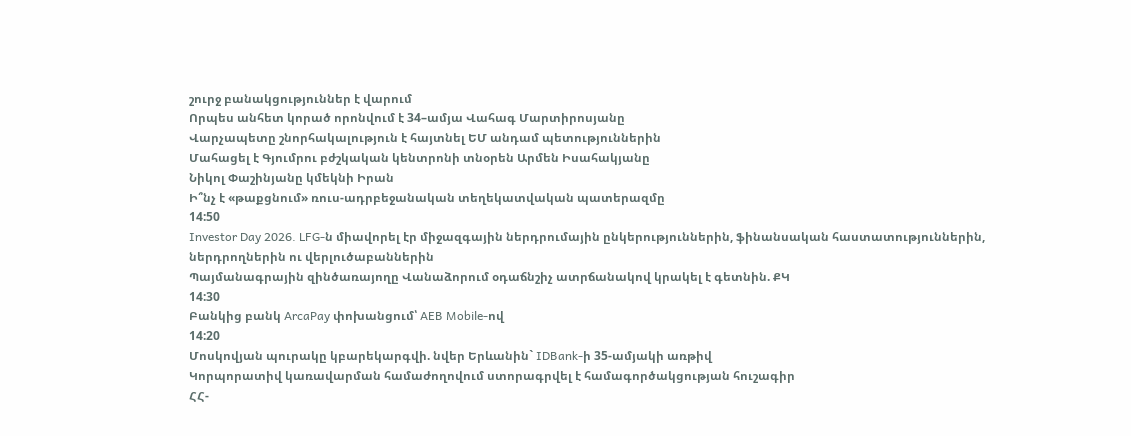շուրջ բանակցություններ է վարում
Որպես անհետ կորած որոնվում է 34–ամյա Վահագ Մարտիրոսյանը
Վարչապետը շնորհակալություն է հայտնել ԵՄ անդամ պետություններին
Մահացել է Գյումրու բժշկական կենտրոնի տնօրեն Արմեն Իսահակյանը
Նիկոլ Փաշինյանը կմեկնի Իրան
Ի՞նչ է «թաքցնում» ռուս-ադրբեջանական տեղեկատվական պատերազմը
14:50
Investor Day 2026. LFG-ն միավորել էր միջազգային ներդրումային ընկերություններին, ֆինանսական հաստատություններին, ներդրողներին ու վերլուծաբաններին
Պայմանագրային զինծառայողը Վանաձորում օդաճնշիչ ատրճանակով կրակել է գետնին. ՔԿ
14:30
Բանկից բանկ ArcaPay փոխանցում՝ AEB Mobile-ով
14:20
Մոսկովյան պուրակը կբարեկարգվի. նվեր Երևանին` IDBank-ի 35-ամյակի առթիվ
Կորպորատիվ կառավարման համաժողովում ստորագրվել է համագործակցության հուշագիր
ՀՀ-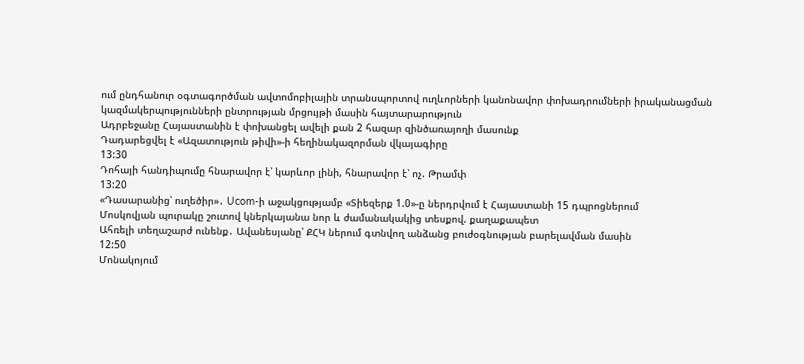ում ընդհանուր օգտագործման ավտոմոբիլային տրանսպորտով ուղևորների կանոնավոր փոխադրումների իրականացման կազմակերպությունների ընտրության մրցույթի մասին հայտարարություն
Ադրբեջանը Հայաստանին է փոխանցել ավելի քան 2 հազար զինծառայողի մասունք
Դադարեցվել է «Ազատություն թիվի»-ի հեղինակազորման վկայագիրը
13:30
Դոհայի հանդիպումը հնարավոր է՝ կարևոր լինի, հնարավոր է՝ ոչ. Թրամփ
13:20
«Դասարանից՝ ուղեծիր»․ Ucom-ի աջակցությամբ «Տիեզերք 1.0»-ը ներդրվում է Հայաստանի 15 դպրոցներում
Մոսկովյան պուրակը շուտով կներկայանա նոր և ժամանակակից տեսքով. քաղաքապետ
Ահռելի տեղաշարժ ունենք․ Ավանեսյանը՝ ՔՀԿ ներում գտնվող անձանց բուժօգնության բարելավման մասին
12:50
Մոնակոյում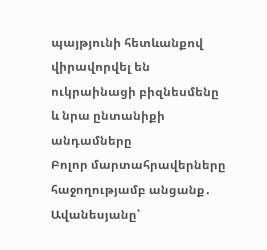պայթյունի հետևանքով վիրավորվել են ուկրաինացի բիզնեսմենը և նրա ընտանիքի անդամները
Բոլոր մարտահրավերները հաջողությամբ անցանք․ Ավանեսյանը՝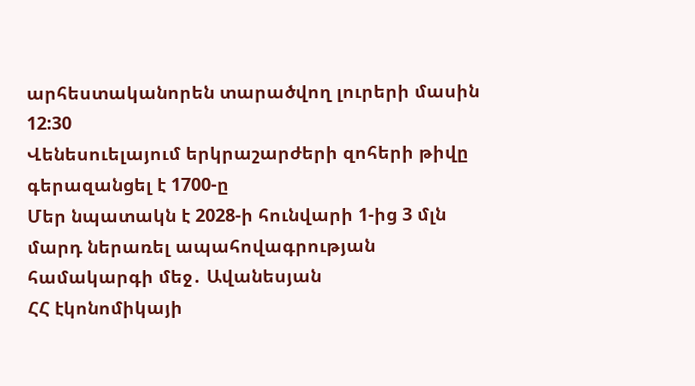արհեստականորեն տարածվող լուրերի մասին
12:30
Վենեսուելայում երկրաշարժերի զոհերի թիվը գերազանցել է 1700-ը
Մեր նպատակն է 2028-ի հունվարի 1-ից 3 մլն մարդ ներառել ապահովագրության համակարգի մեջ․ Ավանեսյան
ՀՀ էկոնոմիկայի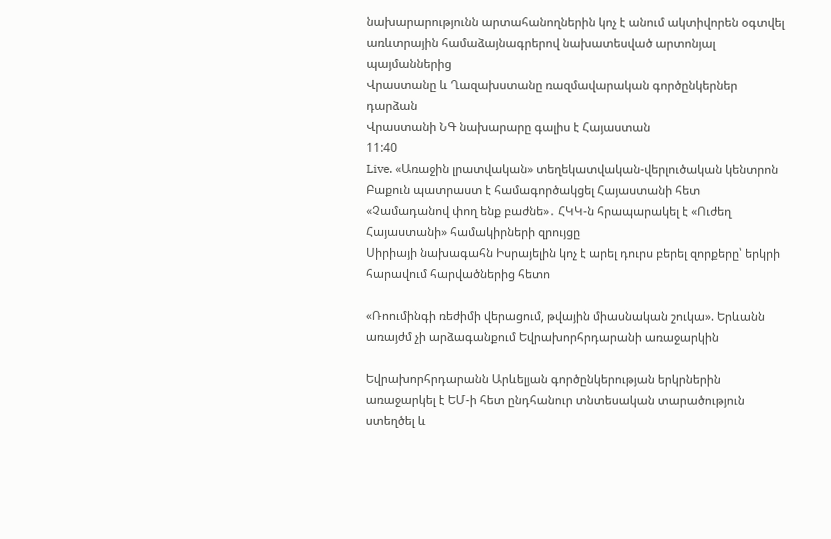նախարարությունն արտահանողներին կոչ է անում ակտիվորեն օգտվել առևտրային համաձայնագրերով նախատեսված արտոնյալ պայմաններից
Վրաստանը և Ղազախստանը ռազմավարական գործընկերներ դարձան
Վրաստանի ՆԳ նախարարը գալիս է Հայաստան
11:40
Live. «Առաջին լրատվական» տեղեկատվական-վերլուծական կենտրոն
Բաքուն պատրաստ է համագործակցել Հայաստանի հետ
«Չամադանով փող ենք բաժնե»․ ՀԿԿ-ն հրապարակել է «Ուժեղ Հայաստանի» համակիրների զրույցը
Սիրիայի նախագահն Իսրայելին կոչ է արել դուրս բերել զորքերը՝ երկրի հարավում հարվածներից հետո

«Ռոումինգի ռեժիմի վերացում, թվային միասնական շուկա». Երևանն առայժմ չի արձագանքում Եվրախորհրդարանի առաջարկին

Եվրախորհրդարանն Արևելյան գործընկերության երկրներին առաջարկել է ԵՄ-ի հետ ընդհանուր տնտեսական տարածություն ստեղծել և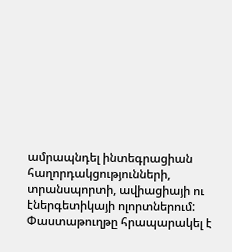ամրապնդել ինտեգրացիան հաղորդակցությունների, տրանսպորտի, ավիացիայի ու էներգետիկայի ոլորտներում: Փաստաթուղթը հրապարակել է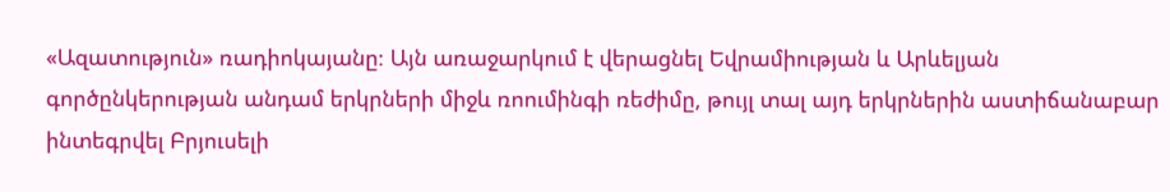«Ազատություն» ռադիոկայանը։ Այն առաջարկում է վերացնել Եվրամիության և Արևելյան գործընկերության անդամ երկրների միջև ռոումինգի ռեժիմը, թույլ տալ այդ երկրներին աստիճանաբար ինտեգրվել Բրյուսելի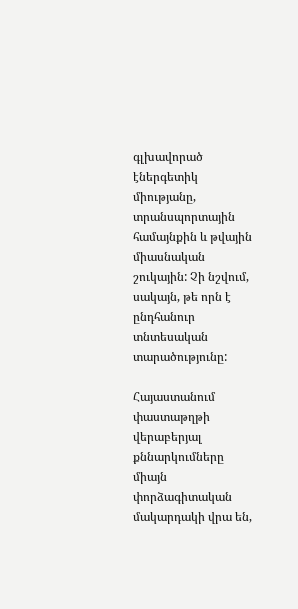գլխավորած էներգետիկ միությանը, տրանսպորտային համայնքին և թվային միասնական շուկային: Չի նշվում, սակայն, թե որն է ընդհանուր տնտեսական տարածությունը:

Հայաստանում փաստաթղթի վերաբերյալ քննարկումները միայն փորձագիտական մակարդակի վրա են,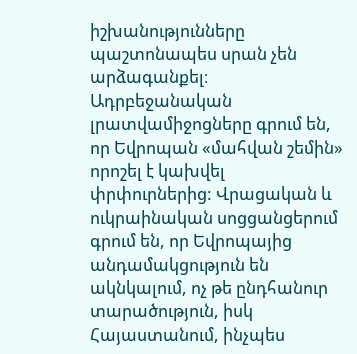իշխանությունները պաշտոնապես սրան չեն արձագանքել։ Ադրբեջանական լրատվամիջոցները գրում են, որ Եվրոպան «մահվան շեմին» որոշել է կախվել փրփուրներից: Վրացական և ուկրաինական սոցցանցերում գրում են, որ Եվրոպայից անդամակցություն են ակնկալում, ոչ թե ընդհանուր տարածություն, իսկ Հայաստանում, ինչպես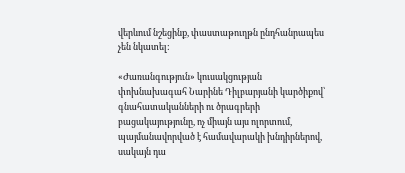վերևում նշեցինք, փաստաթուղթն ընդհանրապես չեն նկատել:

«Ժառանգություն» կուսակցության փոխնախագահ Նարինե Դիլբարյանի կարծիքով՝ գնահատականների ու ծրագրերի բացակայությունը, ոչ միայն այս ոլորտում, պայմանավորված է համավարակի խնդիրներով, սակայն դա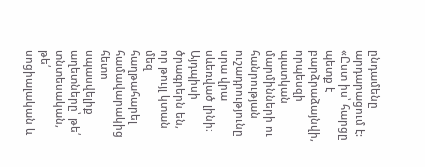ընդամենը արդարացում է: «Ըստ իս՝ հարցը պետք է բարձրաձայնվի, որպեսզի պատկան մարմինների ու հանրության ուշադրությունը սրա վրա սևեռված լինի։ Այդպիսի ծրագրերն են, որ թույլ կտան մեզ հաղթահարել համավարակից հետո սպասվելիք աղետները՝ թե՛ տնտեսական, թե՛ սոցիալական և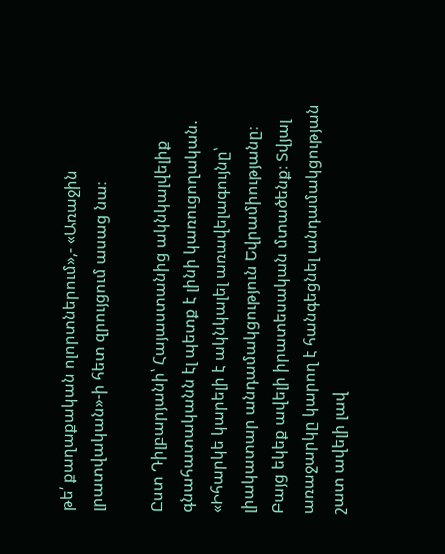թե՛ քաղաքական ոլորտներում»,- «Առաջին լրատվական»-ի հետ զրույցում ասաց նա։

Ըստ Դիլբարյանի՝ Հայաստանից ակնկալվելիք գնահատականն էլ պետք է լինի կառուցողական. «Իհարկե կարելի է ակնկալել առավելագույնը՝ լիակատար անդամակցություն Եվրամիությանը։ Բայց եկեք ավելի իրատեսական մտածենք։ Տվյալ առաջարկը կարող է հանգեցնել անդամակցության շատ ավելի լավ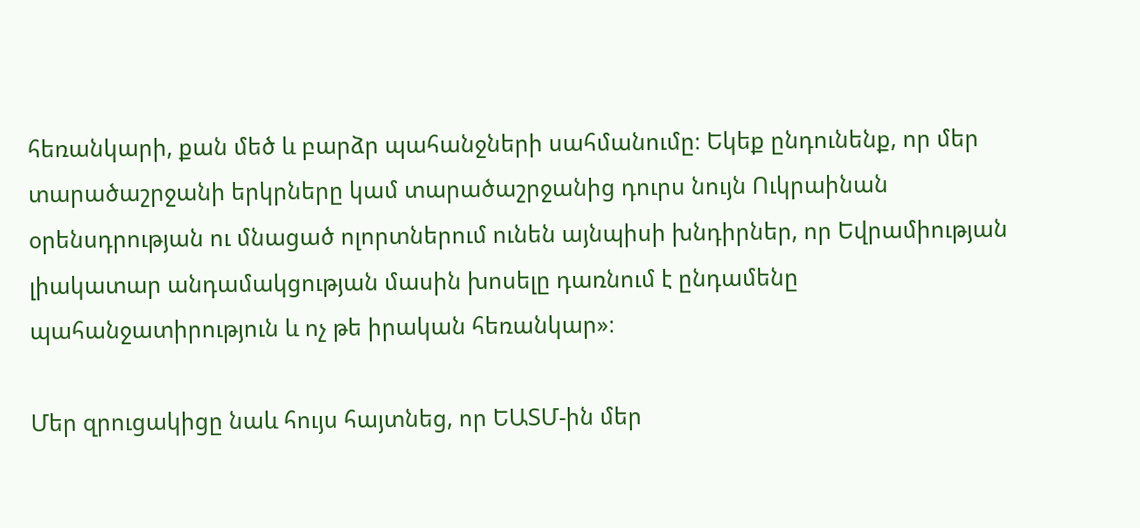հեռանկարի, քան մեծ և բարձր պահանջների սահմանումը։ Եկեք ընդունենք, որ մեր տարածաշրջանի երկրները կամ տարածաշրջանից դուրս նույն Ուկրաինան օրենսդրության ու մնացած ոլորտներում ունեն այնպիսի խնդիրներ, որ Եվրամիության լիակատար անդամակցության մասին խոսելը դառնում է ընդամենը պահանջատիրություն և ոչ թե իրական հեռանկար»։

Մեր զրուցակիցը նաև հույս հայտնեց, որ ԵԱՏՄ-ին մեր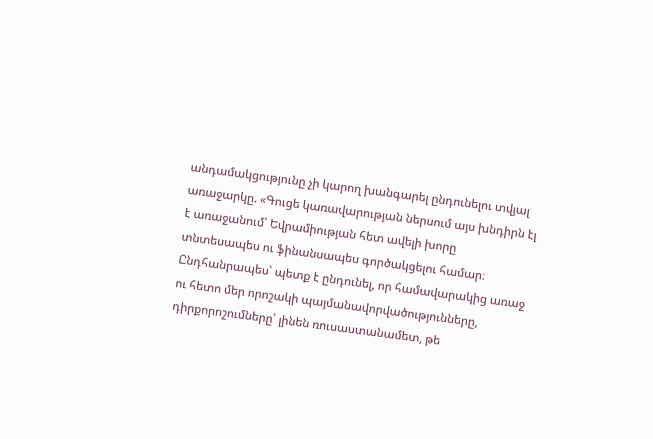անդամակցությունը չի կարող խանգարել ընդունելու տվյալ առաջարկը. «Գուցե կառավարության ներսում այս խնդիրն էլ է առաջանում՝ Եվրամիության հետ ավելի խորը տնտեսապես ու ֆինանսապես գործակցելու համար։ Ընդհանրապես՝ պետք է ընդունել, որ համավարակից առաջ ու հետո մեր որոշակի պայմանավորվածությունները, դիրքորոշումները՝ լինեն ռուսաստանամետ, թե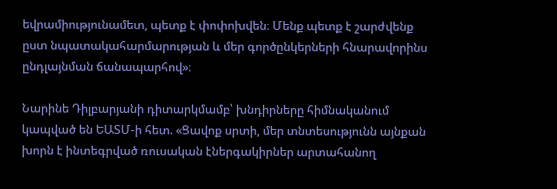եվրամիությունամետ, պետք է փոփոխվեն։ Մենք պետք է շարժվենք ըստ նպատակահարմարության և մեր գործընկերների հնարավորինս ընդլայնման ճանապարհով»։

Նարինե Դիլբարյանի դիտարկմամբ՝ խնդիրները հիմնականում կապված են ԵԱՏՄ-ի հետ. «Ցավոք սրտի, մեր տնտեսությունն այնքան խորն է ինտեգրված ռուսական էներգակիրներ արտահանող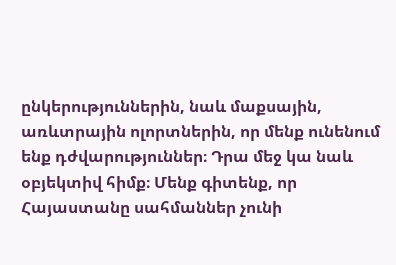ընկերություններին, նաև մաքսային, առևտրային ոլորտներին, որ մենք ունենում ենք դժվարություններ։ Դրա մեջ կա նաև օբյեկտիվ հիմք։ Մենք գիտենք, որ Հայաստանը սահմաններ չունի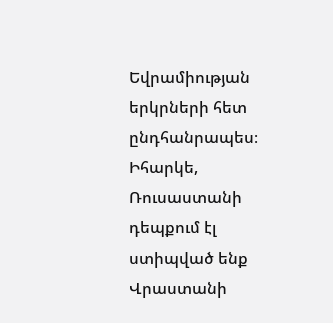Եվրամիության երկրների հետ ընդհանրապես։ Իհարկե, Ռուսաստանի դեպքում էլ ստիպված ենք Վրաստանի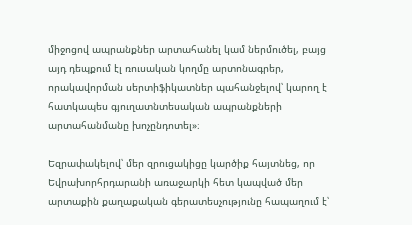միջոցով ապրանքներ արտահանել կամ ներմուծել, բայց այդ դեպքում էլ ռուսական կողմը արտոնագրեր, որակավորման սերտիֆիկատներ պահանջելով՝ կարող է հատկապես գյուղատնտեսական ապրանքների արտահանմանը խոչընդոտել»։

Եզրափակելով՝ մեր զրուցակիցը կարծիք հայտնեց, որ Եվրախորհրդարանի առաջարկի հետ կապված մեր արտաքին քաղաքական գերատեսչությունը հապաղում է՝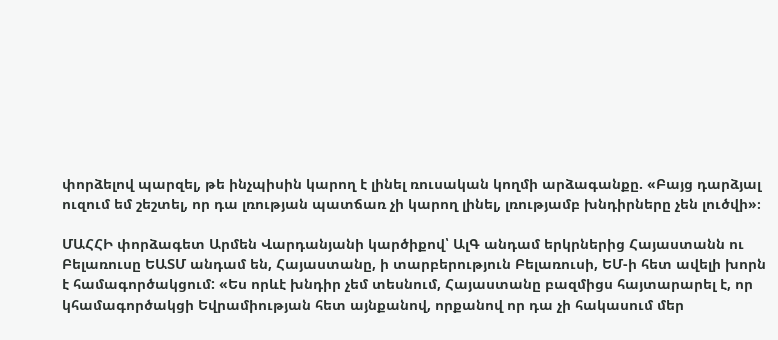փորձելով պարզել, թե ինչպիսին կարող է լինել ռուսական կողմի արձագանքը. «Բայց դարձյալ ուզում եմ շեշտել, որ դա լռության պատճառ չի կարող լինել, լռությամբ խնդիրները չեն լուծվի»։

ՄԱՀՀԻ փորձագետ Արմեն Վարդանյանի կարծիքով՝ ԱլԳ անդամ երկրներից Հայաստանն ու Բելառուսը ԵԱՏՄ անդամ են, Հայաստանը, ի տարբերություն Բելառուսի, ԵՄ-ի հետ ավելի խորն է համագործակցում: «Ես որևէ խնդիր չեմ տեսնում, Հայաստանը բազմիցս հայտարարել է, որ կհամագործակցի Եվրամիության հետ այնքանով, որքանով որ դա չի հակասում մեր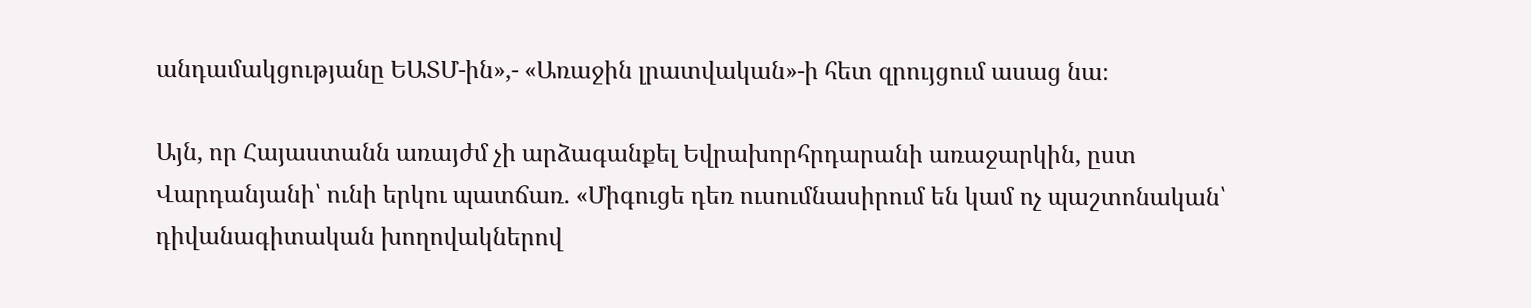անդամակցությանը ԵԱՏՄ-ին»,- «Առաջին լրատվական»-ի հետ զրույցում ասաց նա։

Այն, որ Հայաստանն առայժմ չի արձագանքել Եվրախորհրդարանի առաջարկին, ըստ Վարդանյանի՝ ունի երկու պատճառ. «Միգուցե դեռ ուսումնասիրում են կամ ոչ պաշտոնական՝ դիվանագիտական խողովակներով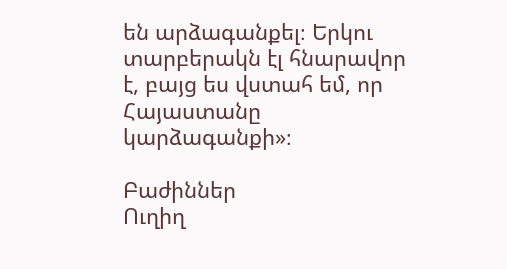են արձագանքել։ Երկու տարբերակն էլ հնարավոր է, բայց ես վստահ եմ, որ Հայաստանը կարձագանքի»։

Բաժիններ
Ուղիղ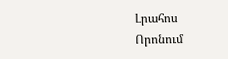Լրահոս
Որոնում